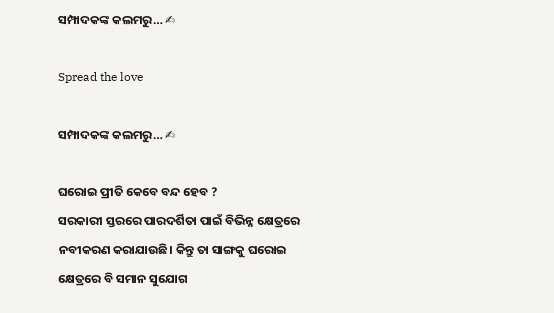ସମ୍ପାଦକଙ୍କ କଲମରୁ… ✍

Spread the love

ସମ୍ପାଦକଙ୍କ କଲମରୁ… ✍

ଘରୋଇ ପ୍ରୀତି କେବେ ବନ୍ଦ ହେବ ?
ସରକାରୀ ସ୍ତରରେ ପାରଦର୍ଶିତା ପାଇଁ ବିଭିନ୍ନ କ୍ଷେତ୍ରରେ ନବୀକରଣ କରାଯାଉଛି। କିନ୍ତୁ ତା ସାଙ୍ଗକୁ ଘରୋଇ କ୍ଷେତ୍ରରେ ବି ସମାନ ସୁଯୋଗ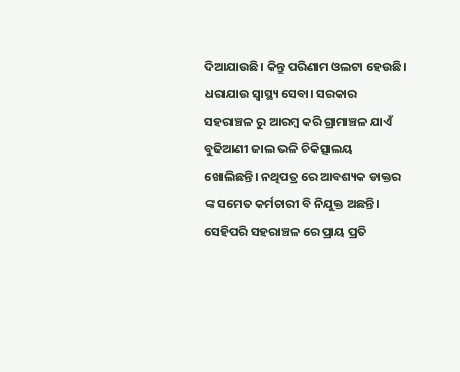ଦିଆଯାଉଛି। କିନ୍ତୁ ପରିଣାମ ଓଲଟା ହେଉଛି। ଧରାଯାଉ ସ୍ୱାସ୍ଥ୍ୟ ସେବା। ସରକାର ସହରାଞ୍ଚଳ ରୁ ଆରମ୍ବ କରି ଗ୍ରାମାଞ୍ଚଳ ଯାଏଁ ବୁଢିଆଣୀ ଜାଲ ଭଳି ଚିକିତ୍ସାଲୟ ଖୋଲିଛନ୍ତି। ନଥିପତ୍ର ରେ ଆବଶ୍ୟକ ଡାକ୍ତର ଙ୍କ ସମେତ କର୍ମଚାରୀ ବି ନିଯୁକ୍ତ ଅଛନ୍ତି। ସେହିପରି ସହରାଞ୍ଚଳ ରେ ପ୍ରାୟ ପ୍ରତି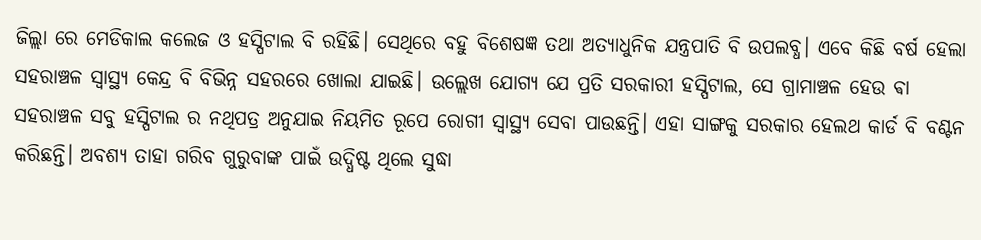ଜିଲ୍ଲା ରେ ମେଡିକାଲ କଲେଜ ଓ ହସ୍ପିଟାଲ ବି ରହିଛି। ସେଥିରେ ବହୁ ବିଶେଷଜ୍ଞ ତଥା ଅତ୍ୟାଧୁନିକ ଯନ୍ତ୍ରପାତି ବି ଉପଲବ୍ଧ। ଏବେ କିଛି ବର୍ଷ ହେଲା ସହରାଞ୍ଚଳ ସ୍ୱାସ୍ଥ୍ୟ କେନ୍ଦ୍ର ବି ବିଭିନ୍ନ ସହରରେ ଖୋଲା ଯାଇଛି। ଉଲ୍ଲେଖ ଯୋଗ୍ୟ ଯେ ପ୍ରତି ସରକାରୀ ହସ୍ପିଟାଲ, ସେ ଗ୍ରାମାଞ୍ଚଳ ହେଉ ଵା ସହରାଞ୍ଚଳ ସବୁ ହସ୍ପିଟାଲ ର ନଥିପତ୍ର ଅନୁଯାଇ ନିୟମିତ ରୂପେ ରୋଗୀ ସ୍ୱାସ୍ଥ୍ୟ ସେବା ପାଉଛନ୍ତି। ଏହା ସାଙ୍ଗକୁ ସରକାର ହେଲଥ କାର୍ଡ ବି ବଣ୍ଟନ କରିଛନ୍ତି। ଅବଶ୍ୟ ତାହା ଗରିବ ଗୁରୁବାଙ୍କ ପାଇଁ ଉଦ୍ଧିଷ୍ଟ ଥିଲେ ସୁଦ୍ଧା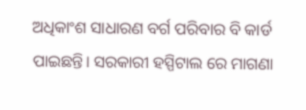ଅଧିକାଂଶ ସାଧାରଣ ବର୍ଗ ପରିବାର ବି କାର୍ଡ ପାଇଛନ୍ତି। ସରକାରୀ ହସ୍ପିଟାଲ ରେ ମାଗଣା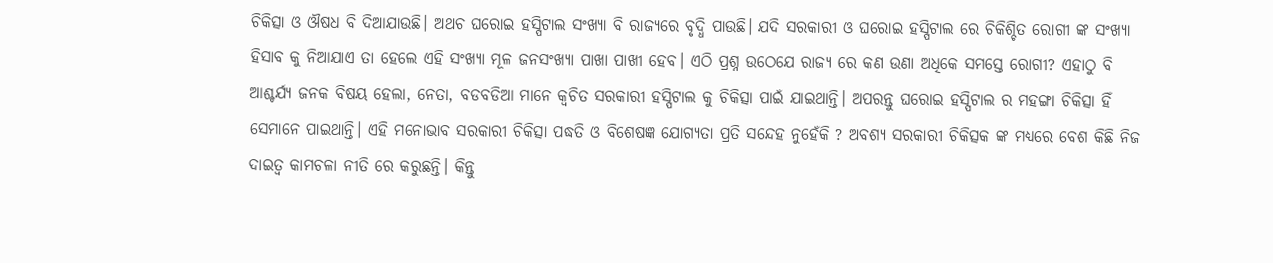ଚିକିତ୍ସା ଓ ଔଷଧ ବି ଦିଆଯାଉଛି। ଅଥଚ ଘରୋଇ ହସ୍ପିଟାଲ ସଂଖ୍ୟା ବି ରାଜ୍ୟରେ ବୃଦ୍ଧି ପାଉଛି। ଯଦି ସରକାରୀ ଓ ଘରୋଇ ହସ୍ପିଟାଲ ରେ ଚିକିଶ୍ଚିତ ରୋଗୀ ଙ୍କ ସଂଖ୍ୟା ହିସାବ କୁ ନିଆଯାଏ ତା ହେଲେ ଏହି ସଂଖ୍ୟା ମୂଳ ଜନସଂଖ୍ୟା ପାଖା ପାଖୀ ହେବ। ଏଠି ପ୍ରଶ୍ନ ଉଠେଯେ ରାଜ୍ୟ ରେ କଣ ଉଣା ଅଧିକେ ସମସ୍ତେ ରୋଗୀ? ଏହାଠୁ ବି ଆଶ୍ଚର୍ଯ୍ୟ ଜନକ ବିଷୟ ହେଲା, ନେତା, ବଡବଡିଆ ମାନେ କ୍ଵଚିତ ସରକାରୀ ହସ୍ପିଟାଲ କୁ ଚିକିତ୍ସା ପାଇଁ ଯାଇଥାନ୍ତି। ଅପରନ୍ତୁ ଘରୋଇ ହସ୍ପିଟାଲ ର ମହଙ୍ଗା ଚିକିତ୍ସା ହିଁ ସେମାନେ ପାଇଥାନ୍ତି। ଏହି ମନୋଭାବ ସରକାରୀ ଚିକିତ୍ସା ପଦ୍ଧତି ଓ ବିଶେଷଜ୍ଞ ଯୋଗ୍ୟତା ପ୍ରତି ସନ୍ଦେହ ନୁହେଁକି ? ଅବଶ୍ୟ ସରକାରୀ ଚିକିତ୍ସକ ଙ୍କ ମଧ୍ୟରେ ବେଶ କିଛି ନିଜ ଦାଇତ୍ୱ କାମଚଳା ନୀତି ରେ କରୁଛନ୍ତି। କିନ୍ତୁ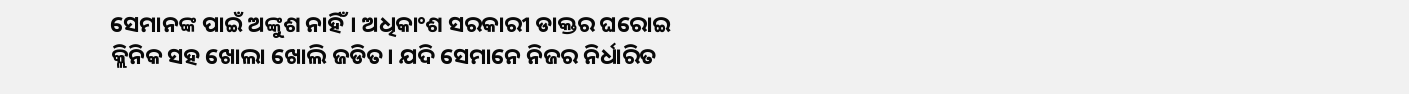ସେମାନଙ୍କ ପାଇଁ ଅଙ୍କୁଶ ନାହିଁ। ଅଧିକାଂଶ ସରକାରୀ ଡାକ୍ତର ଘରୋଇ କ୍ଲିନିକ ସହ ଖୋଲା ଖୋଲି ଜଡିତ। ଯଦି ସେମାନେ ନିଜର ନିର୍ଧାରିତ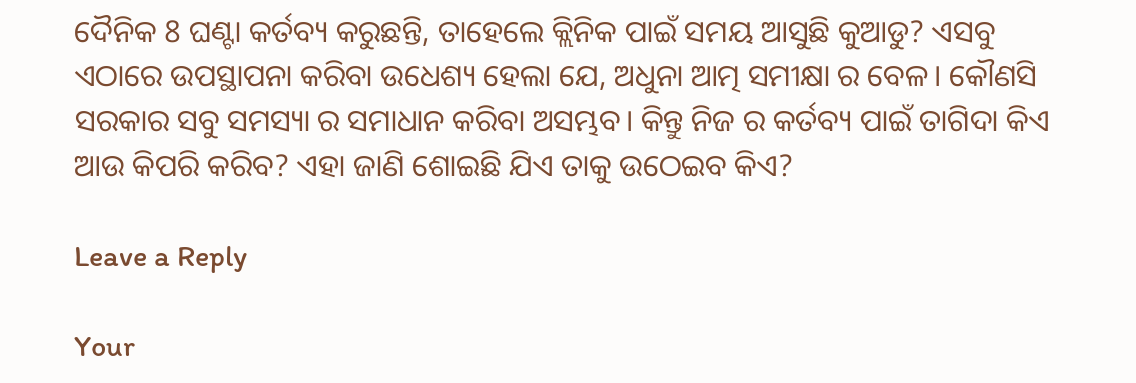ଦୈନିକ 8 ଘଣ୍ଟା କର୍ତବ୍ୟ କରୁଛନ୍ତି, ତାହେଲେ କ୍ଲିନିକ ପାଇଁ ସମୟ ଆସୁଛି କୁଆଡୁ? ଏସବୁ ଏଠାରେ ଉପସ୍ଥାପନା କରିବା ଉଧେଶ୍ୟ ହେଲା ଯେ, ଅଧୁନା ଆତ୍ମ ସମୀକ୍ଷା ର ବେଳ। କୌଣସି ସରକାର ସବୁ ସମସ୍ୟା ର ସମାଧାନ କରିବା ଅସମ୍ଭବ। କିନ୍ତୁ ନିଜ ର କର୍ତବ୍ୟ ପାଇଁ ତାଗିଦା କିଏ ଆଉ କିପରି କରିବ? ଏହା ଜାଣି ଶୋଇଛି ଯିଏ ତାକୁ ଉଠେଇବ କିଏ?

Leave a Reply

Your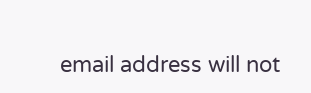email address will not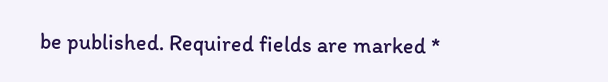be published. Required fields are marked *